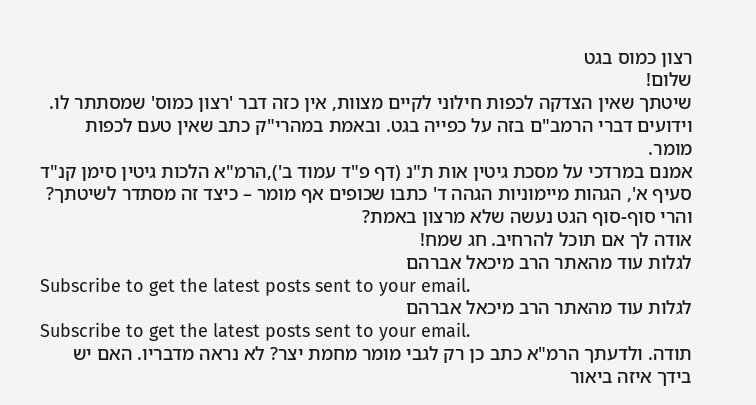רצון כמוס בגט
שלום!
שיטתך שאין הצדקה לכפות חילוני לקיים מצוות, אין כזה דבר 'רצון כמוס' שמסתתר לו.
וידועים דברי הרמב"ם בזה על כפייה בגט. ובאמת במהרי"ק כתב שאין טעם לכפות מומר.
אמנם במרדכי על מסכת גיטין אות ת"נ (דף פ"ד עמוד ב'),הרמ"א הלכות גיטין סימן קנ"ד סעיף א', הגהות מיימוניות הגהה ד' כתבו שכופים אף מומר – כיצד זה מסתדר לשיטתך? והרי סוף-סוף הגט נעשה שלא מרצון באמת?
אודה לך אם תוכל להרחיב. חג שמח!
לגלות עוד מהאתר הרב מיכאל אברהם
Subscribe to get the latest posts sent to your email.
לגלות עוד מהאתר הרב מיכאל אברהם
Subscribe to get the latest posts sent to your email.
תודה. ולדעתך הרמ"א כתב כן רק לגבי מומר מחמת יצר? לא נראה מדבריו. האם יש בידך איזה ביאור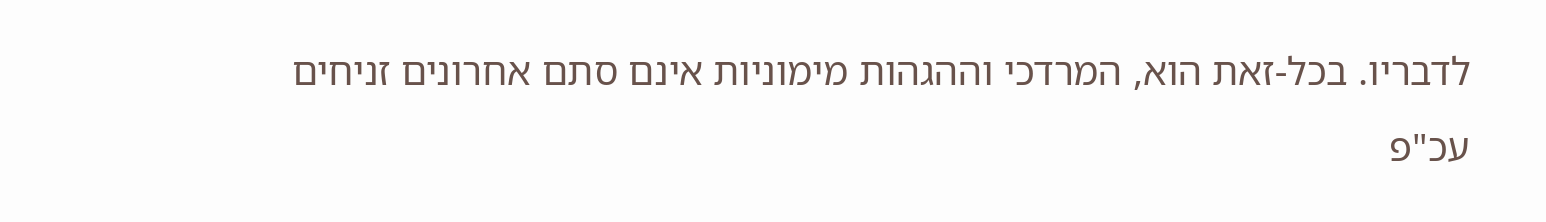לדבריו. בכל-זאת הוא, המרדכי וההגהות מימוניות אינם סתם אחרונים זניחים
עכ"פ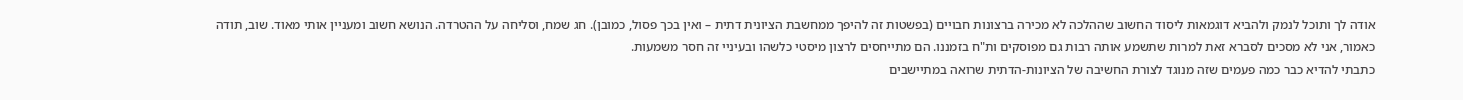אודה לך ותוכל לנמק ולהביא דוגמאות ליסוד החשוב שההלכה לא מכירה ברצונות חבויים (בפשטות זה להיפך ממחשבת הציונית דתית – ואין בכך פסול, כמובן). חג שמח, וסליחה על ההטרדה. הנושא חשוב ומעניין אותי מאוד. שוב, תודה
כאמור, אני לא מסכים לסברא זאת למרות שתשמע אותה רבות גם מפוסקים ות"ח בזמננו. הם מתייחסים לרצון מיסטי כלשהו ובעיניי זה חסר משמעות.
כתבתי להדיא כבר כמה פעמים שזה מנוגד לצורת החשיבה של הציונות-הדתית שרואה במתיישבים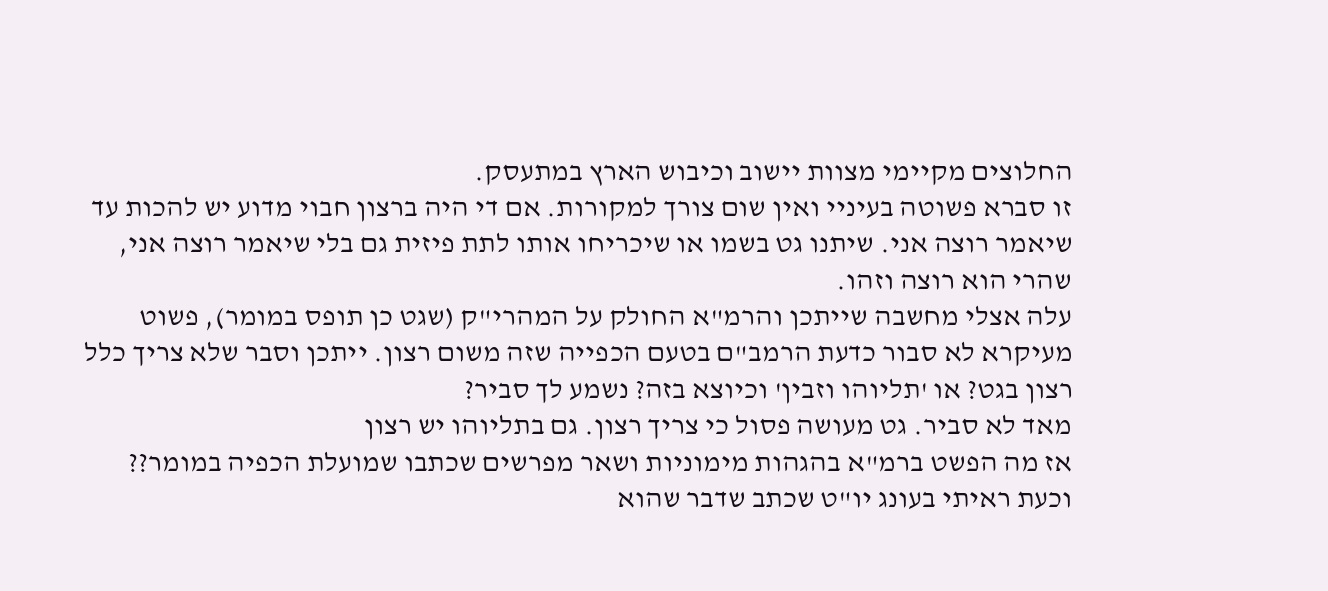החלוצים מקיימי מצוות יישוב וכיבוש הארץ במתעסק.
זו סברא פשוטה בעיניי ואין שום צורך למקורות. אם די היה ברצון חבוי מדוע יש להכות עד שיאמר רוצה אני. שיתנו גט בשמו או שיכריחו אותו לתת פיזית גם בלי שיאמר רוצה אני, שהרי הוא רוצה וזהו.
עלה אצלי מחשבה שייתכן והרמ"א החולק על המהרי"ק (שגט כן תופס במומר), פשוט מעיקרא לא סבור כדעת הרמב"ם בטעם הכפייה שזה משום רצון. ייתכן וסבר שלא צריך כלל רצון בגט? או 'תליוהו וזבין' וכיוצא בזה? נשמע לך סביר?
מאד לא סביר. גט מעושה פסול כי צריך רצון. גם בתליוהו יש רצון
אז מה הפשט ברמ"א בהגהות מימוניות ושאר מפרשים שכתבו שמועלת הכפיה במומר??
וכעת ראיתי בעונג יו"ט שכתב שדבר שהוא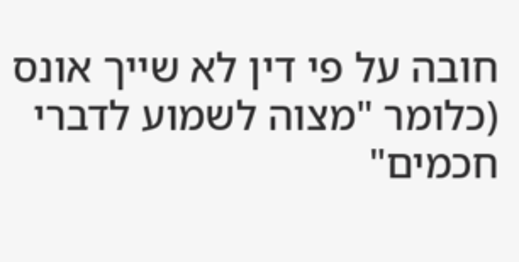חובה על פי דין לא שייך אונס (כלומר "מצוה לשמוע לדברי חכמים"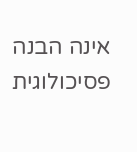אינה הבנה פסיכולוגית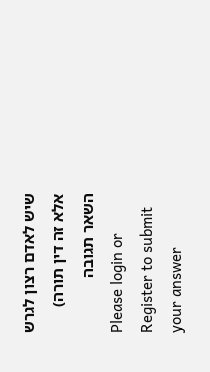שיש לאדם רצון לגרש אלא זה דין תורה)
השאר תגובה
Please login or Register to submit your answer